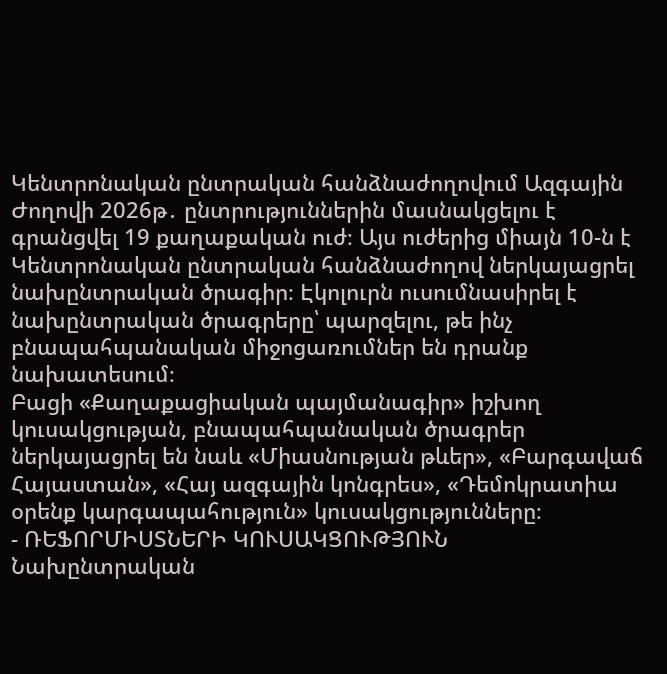Կենտրոնական ընտրական հանձնաժողովում Ազգային Ժողովի 2026թ․ ընտրություններին մասնակցելու է գրանցվել 19 քաղաքական ուժ։ Այս ուժերից միայն 10-ն է Կենտրոնական ընտրական հանձնաժողով ներկայացրել նախընտրական ծրագիր։ Էկոլուրն ուսումնասիրել է նախընտրական ծրագրերը՝ պարզելու, թե ինչ բնապահպանական միջոցառումներ են դրանք նախատեսում։
Բացի «Քաղաքացիական պայմանագիր» իշխող կուսակցության, բնապահպանական ծրագրեր ներկայացրել են նաև «Միասնության թևեր», «Բարգավաճ Հայաստան», «Հայ ազգային կոնգրես», «Դեմոկրատիա օրենք կարգապահություն» կուսակցությունները։
- ՌԵՖՈՐՄԻՍՏՆԵՐԻ ԿՈՒՍԱԿՑՈՒԹՅՈՒՆ
Նախընտրական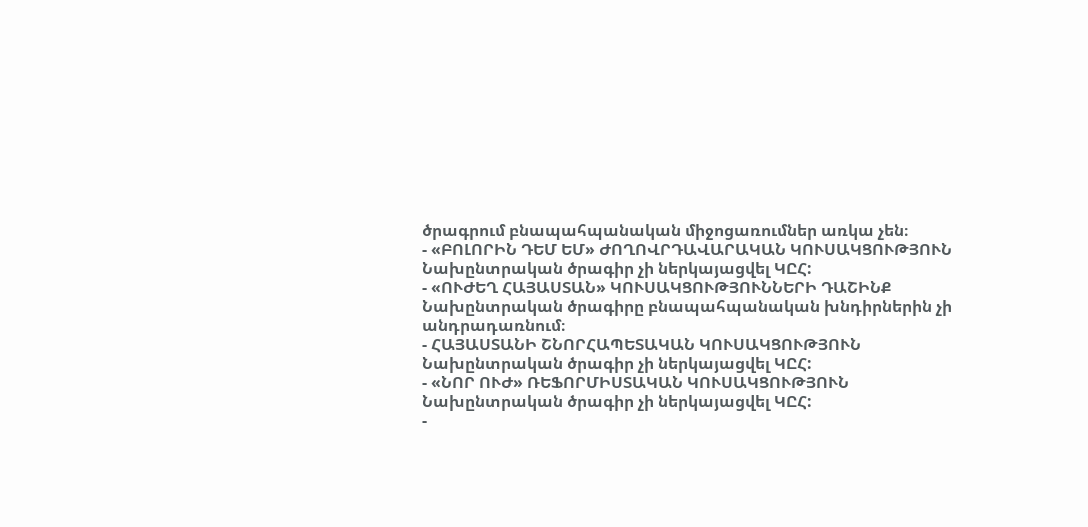ծրագրում բնապահպանական միջոցառումներ առկա չեն։
- «ԲՈԼՈՐԻՆ ԴԵՄ ԵՄ» ԺՈՂՈՎՐԴԱՎԱՐԱԿԱՆ ԿՈՒՍԱԿՑՈՒԹՅՈՒՆ
Նախընտրական ծրագիր չի ներկայացվել ԿԸՀ:
- «ՈՒԺԵՂ ՀԱՅԱՍՏԱՆ» ԿՈՒՍԱԿՑՈՒԹՅՈՒՆՆԵՐԻ ԴԱՇԻՆՔ
Նախընտրական ծրագիրը բնապահպանական խնդիրներին չի անդրադառնում։
- ՀԱՅԱՍՏԱՆԻ ՇՆՈՐՀԱՊԵՏԱԿԱՆ ԿՈՒՍԱԿՑՈՒԹՅՈՒՆ
Նախընտրական ծրագիր չի ներկայացվել ԿԸՀ:
- «ՆՈՐ ՈՒԺ» ՌԵՖՈՐՄԻՍՏԱԿԱՆ ԿՈՒՍԱԿՑՈՒԹՅՈՒՆ
Նախընտրական ծրագիր չի ներկայացվել ԿԸՀ:
-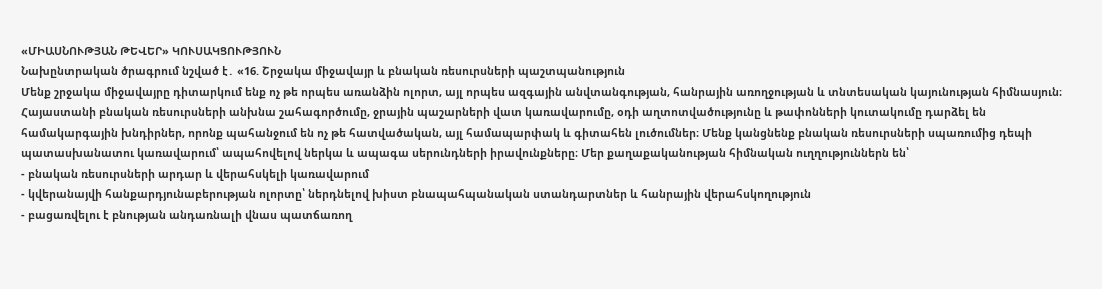«ՄԻԱՍՆՈՒԹՅԱՆ ԹԵՎԵՐ» ԿՈՒՍԱԿՑՈՒԹՅՈՒՆ
Նախընտրական ծրագրում նշված է․ «16. Շրջակա միջավայր և բնական ռեսուրսների պաշտպանություն
Մենք շրջակա միջավայրը դիտարկում ենք ոչ թե որպես առանձին ոլորտ, այլ որպես ազգային անվտանգության, հանրային առողջության և տնտեսական կայունության հիմնասյուն։ Հայաստանի բնական ռեսուրսների անխնա շահագործումը, ջրային պաշարների վատ կառավարումը, օդի աղտոտվածությունը և թափոնների կուտակումը դարձել են համակարգային խնդիրներ, որոնք պահանջում են ոչ թե հատվածական, այլ համապարփակ և գիտահեն լուծումներ։ Մենք կանցնենք բնական ռեսուրսների սպառումից դեպի պատասխանատու կառավարում՝ ապահովելով ներկա և ապագա սերունդների իրավունքները։ Մեր քաղաքականության հիմնական ուղղություններն են՝
- բնական ռեսուրսների արդար և վերահսկելի կառավարում
- կվերանայվի հանքարդյունաբերության ոլորտը՝ ներդնելով խիստ բնապահպանական ստանդարտներ և հանրային վերահսկողություն
- բացառվելու է բնության անդառնալի վնաս պատճառող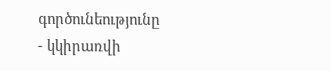գործունեությունը
- կկիրառվի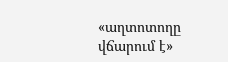«աղտոտողը վճարում է»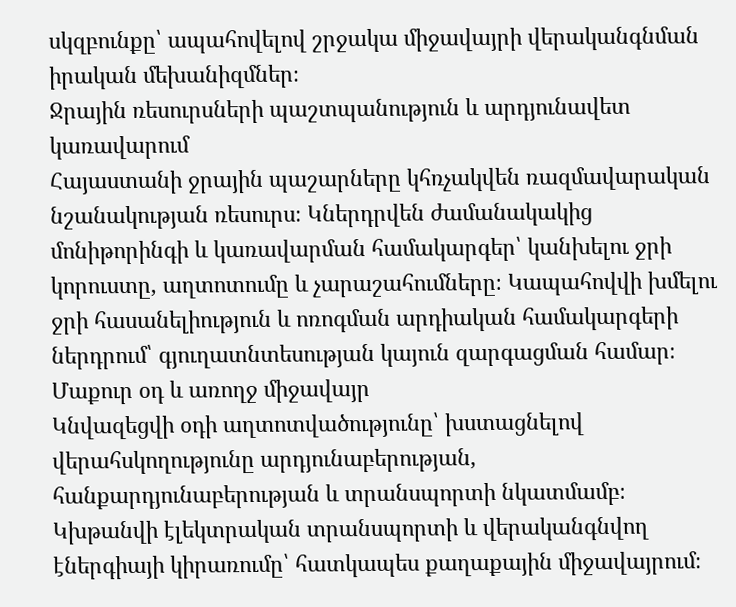սկզբունքը՝ ապահովելով շրջակա միջավայրի վերականգնման իրական մեխանիզմներ։
Ջրային ռեսուրսների պաշտպանություն և արդյունավետ կառավարում
Հայաստանի ջրային պաշարները կհռչակվեն ռազմավարական նշանակության ռեսուրս։ Կներդրվեն ժամանակակից մոնիթորինգի և կառավարման համակարգեր՝ կանխելու ջրի կորուստը, աղտոտումը և չարաշահումները։ Կապահովվի խմելու ջրի հասանելիություն և ոռոգման արդիական համակարգերի ներդրում՝ գյուղատնտեսության կայուն զարգացման համար։
Մաքուր օդ և առողջ միջավայր
Կնվազեցվի օդի աղտոտվածությունը՝ խստացնելով վերահսկողությունը արդյունաբերության, հանքարդյունաբերության և տրանսպորտի նկատմամբ։ Կխթանվի էլեկտրական տրանսպորտի և վերականգնվող էներգիայի կիրառումը՝ հատկապես քաղաքային միջավայրում։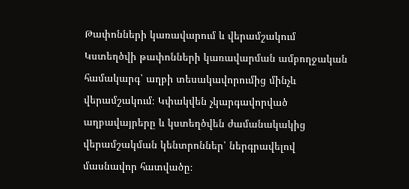Թափոնների կառավարում և վերամշակում
Կստեղծվի թափոնների կառավարման ամբողջական համակարգ՝ աղբի տեսակավորումից մինչև վերամշակում։ Կփակվեն չկարգավորված աղբավայրերը և կստեղծվեն ժամանակակից վերամշակման կենտրոններ՝ ներգրավելով մասնավոր հատվածը։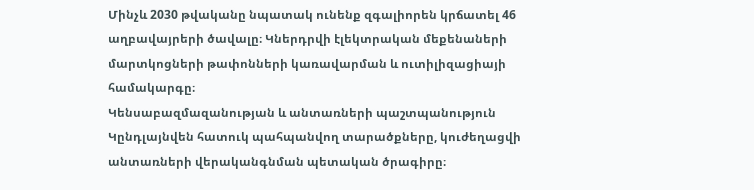Մինչև 2030 թվականը նպատակ ունենք զգալիորեն կրճատել 46 աղբավայրերի ծավալը։ Կներդրվի էլեկտրական մեքենաների մարտկոցների թափոնների կառավարման և ուտիլիզացիայի համակարգը։
Կենսաբազմազանության և անտառների պաշտպանություն
Կընդլայնվեն հատուկ պահպանվող տարածքները, կուժեղացվի անտառների վերականգնման պետական ծրագիրը։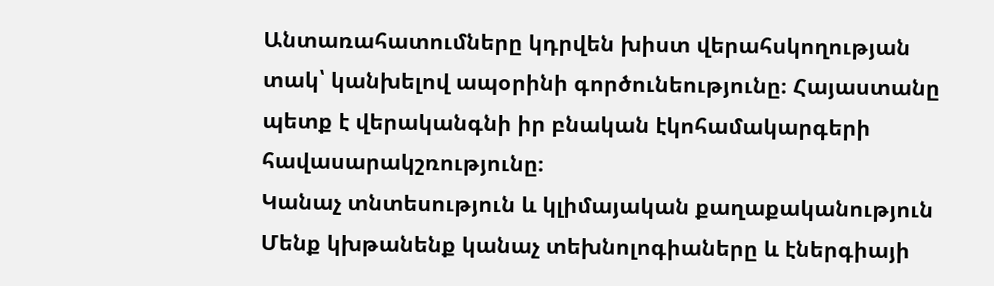Անտառահատումները կդրվեն խիստ վերահսկողության տակ՝ կանխելով ապօրինի գործունեությունը։ Հայաստանը պետք է վերականգնի իր բնական էկոհամակարգերի հավասարակշռությունը։
Կանաչ տնտեսություն և կլիմայական քաղաքականություն
Մենք կխթանենք կանաչ տեխնոլոգիաները և էներգիայի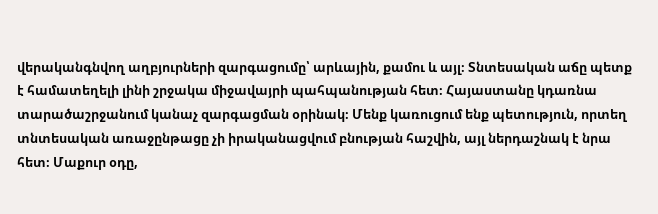վերականգնվող աղբյուրների զարգացումը՝ արևային, քամու և այլ։ Տնտեսական աճը պետք է համատեղելի լինի շրջակա միջավայրի պահպանության հետ։ Հայաստանը կդառնա տարածաշրջանում կանաչ զարգացման օրինակ։ Մենք կառուցում ենք պետություն, որտեղ տնտեսական առաջընթացը չի իրականացվում բնության հաշվին, այլ ներդաշնակ է նրա հետ։ Մաքուր օդը,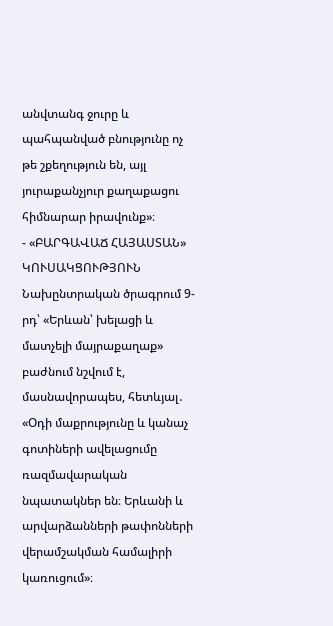անվտանգ ջուրը և պահպանված բնությունը ոչ թե շքեղություն են, այլ յուրաքանչյուր քաղաքացու հիմնարար իրավունք»։
- «ԲԱՐԳԱՎԱՃ ՀԱՅԱՍՏԱՆ» ԿՈՒՍԱԿՑՈՒԹՅՈՒՆ
Նախընտրական ծրագրում 9-րդ՝ «Երևան՝ խելացի և մատչելի մայրաքաղաք» բաժնում նշվում է, մասնավորապես, հետևյալ․
«Օդի մաքրությունը և կանաչ գոտիների ավելացումը ռազմավարական նպատակներ են։ Երևանի և արվարձանների թափոնների վերամշակման համալիրի կառուցում»։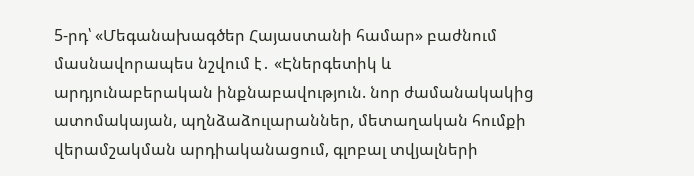5-րդ՝ «Մեգանախագծեր Հայաստանի համար» բաժնում մասնավորապես նշվում է․ «Էներգետիկ և արդյունաբերական ինքնաբավություն. նոր ժամանակակից ատոմակայան, պղնձաձուլարաններ, մետաղական հումքի վերամշակման արդիականացում, գլոբալ տվյալների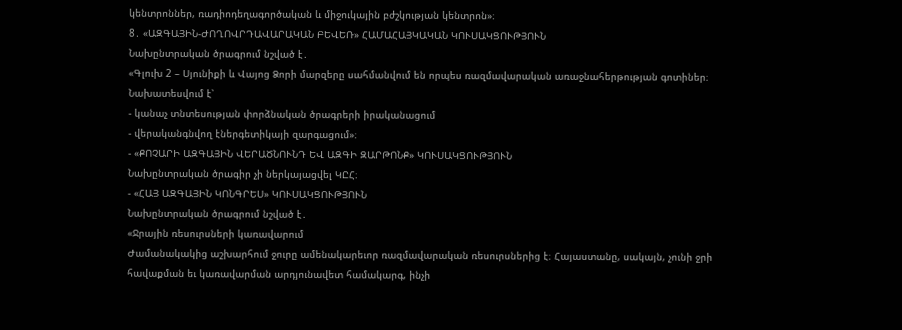կենտրոններ, ռադիոդեղագործական և միջուկային բժշկության կենտրոն»։
8․ «ԱԶԳԱՅԻՆ-ԺՈՂՈՎՐԴԱՎԱՐԱԿԱՆ ԲԵՎԵՌ» ՀԱՄԱՀԱՅԿԱԿԱՆ ԿՈՒՍԱԿՑՈՒԹՅՈՒՆ
Նախընտրական ծրագրում նշված է․
«Գլուխ 2 – Սյունիքի և Վայոց Ձորի մարզերը սահմանվում են որպես ռազմավարական առաջնահերթության գոտիներ։
Նախատեսվում է՝
- կանաչ տնտեսության փորձնական ծրագրերի իրականացում
- վերականգնվող էներգետիկայի զարգացում»։
- «ՔՈՉԱՐԻ ԱԶԳԱՅԻՆ ՎԵՐԱԾՆՈՒՆԴ ԵՎ ԱԶԳԻ ԶԱՐԹՈՆՔ» ԿՈՒՍԱԿՑՈՒԹՅՈՒՆ
Նախընտրական ծրագիր չի ներկայացվել ԿԸՀ։
- «ՀԱՅ ԱԶԳԱՅԻՆ ԿՈՆԳՐԵՍ» ԿՈՒՍԱԿՑՈՒԹՅՈՒՆ
Նախընտրական ծրագրում նշված է․
«Ջրային ռեսուրսների կառավարում
Ժամանակակից աշխարհում ջուրը ամենակարեւոր ռազմավարական ռեսուրսներից է։ Հայաստանը, սակայն, չունի ջրի հավաքման եւ կառավարման արդյունավետ համակարգ, ինչի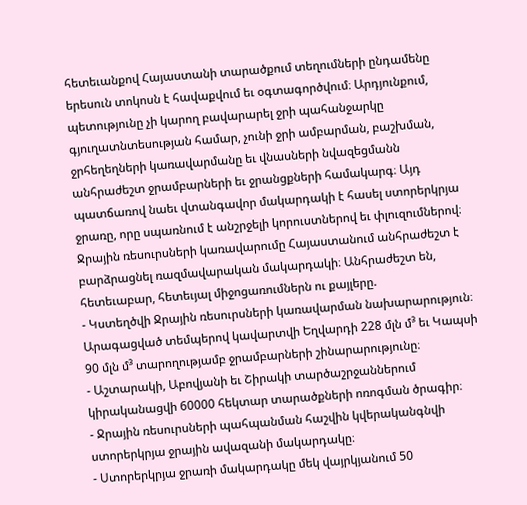հետեւանքով Հայաստանի տարածքում տեղումների ընդամենը երեսուն տոկոսն է հավաքվում եւ օգտագործվում։ Արդյունքում, պետությունը չի կարող բավարարել ջրի պահանջարկը գյուղատնտեսության համար, չունի ջրի ամբարման, բաշխման, ջրհեղեղների կառավարմանը եւ վնասների նվազեցմանն անհրաժեշտ ջրամբարների եւ ջրանցքների համակարգ։ Այդ պատճառով նաեւ վտանգավոր մակարդակի է հասել ստորերկրյա ջրառը, որը սպառնում է անշրջելի կորուստներով եւ փլուզումներով։ Ջրային ռեսուրսների կառավարումը Հայաստանում անհրաժեշտ է բարձրացնել ռազմավարական մակարդակի։ Անհրաժեշտ են, հետեւաբար, հետեւյալ միջոցառումներն ու քայլերը.
- Կստեղծվի Ջրային ռեսուրսների կառավարման նախարարություն։
Արագացված տեմպերով կավարտվի Եղվարդի 228 մլն մ³ եւ Կապսի 90 մլն մ³ տարողությամբ ջրամբարների շինարարությունը։
- Աշտարակի, Աբովյանի եւ Շիրակի տարծաշրջաններում կիրականացվի 60000 հեկտար տարածքների ոռոգման ծրագիր։
- Ջրային ռեսուրսների պահպանման հաշվին կվերականգնվի ստորերկրյա ջրային ավազանի մակարդակը։
- Ստորերկրյա ջրառի մակարդակը մեկ վայրկյանում 50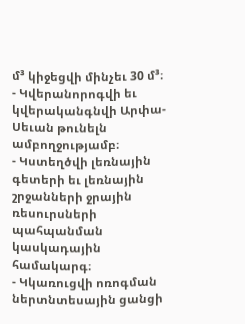մ³ կիջեցվի մինչեւ 30 մ³։
- Կվերանորոգվի եւ կվերականգնվի Արփա-Սեւան թունելն ամբողջությամբ։
- Կստեղծվի լեռնային գետերի եւ լեռնային շրջանների ջրային ռեսուրսների պահպանման կասկադային համակարգ։
- Կկառուցվի ոռոգման ներտնտեսային ցանցի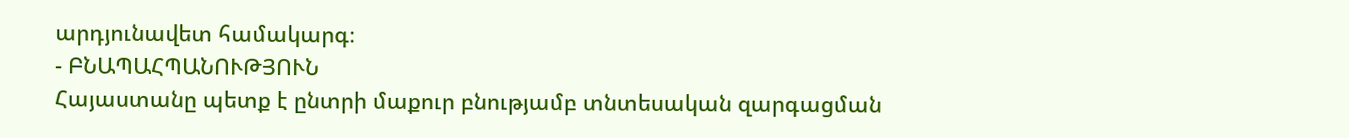արդյունավետ համակարգ։
- ԲՆԱՊԱՀՊԱՆՈՒԹՅՈՒՆ
Հայաստանը պետք է ընտրի մաքուր բնությամբ տնտեսական զարգացման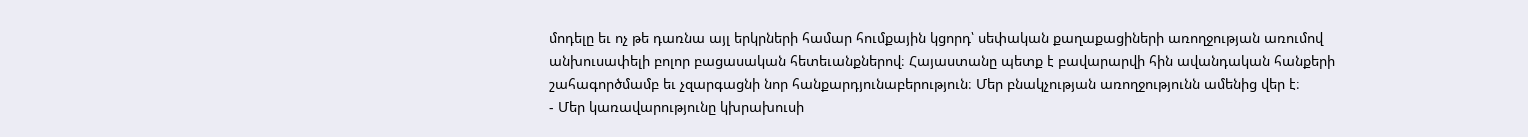մոդելը եւ ոչ թե դառնա այլ երկրների համար հումքային կցորդ՝ սեփական քաղաքացիների առողջության առումով անխուսափելի բոլոր բացասական հետեւանքներով։ Հայաստանը պետք է բավարարվի հին ավանդական հանքերի շահագործմամբ եւ չզարգացնի նոր հանքարդյունաբերություն։ Մեր բնակչության առողջությունն ամենից վեր է։
- Մեր կառավարությունը կխրախուսի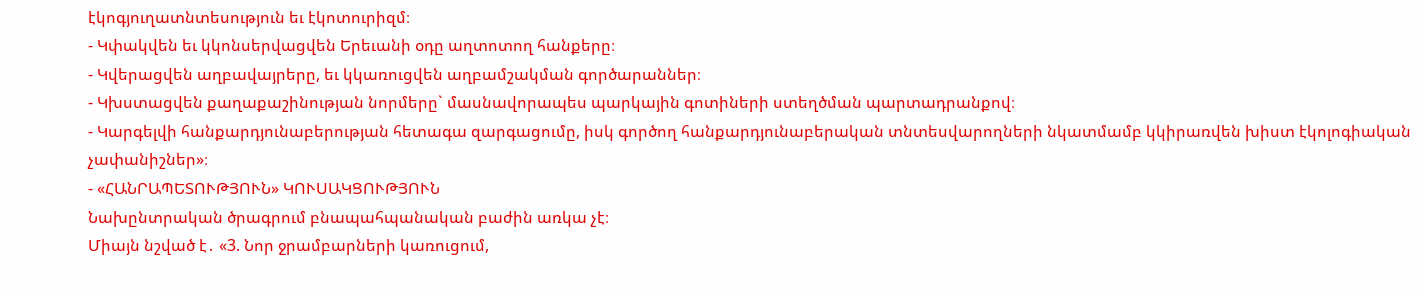էկոգյուղատնտեսություն եւ էկոտուրիզմ։
- Կփակվեն եւ կկոնսերվացվեն Երեւանի օդը աղտոտող հանքերը։
- Կվերացվեն աղբավայրերը, եւ կկառուցվեն աղբամշակման գործարաններ։
- Կխստացվեն քաղաքաշինության նորմերը` մասնավորապես պարկային գոտիների ստեղծման պարտադրանքով։
- Կարգելվի հանքարդյունաբերության հետագա զարգացումը, իսկ գործող հանքարդյունաբերական տնտեսվարողների նկատմամբ կկիրառվեն խիստ էկոլոգիական չափանիշներ»։
- «ՀԱՆՐԱՊԵՏՈՒԹՅՈՒՆ» ԿՈՒՍԱԿՑՈՒԹՅՈՒՆ
Նախընտրական ծրագրում բնապահպանական բաժին առկա չէ։
Միայն նշված է․ «3. Նոր ջրամբարների կառուցում,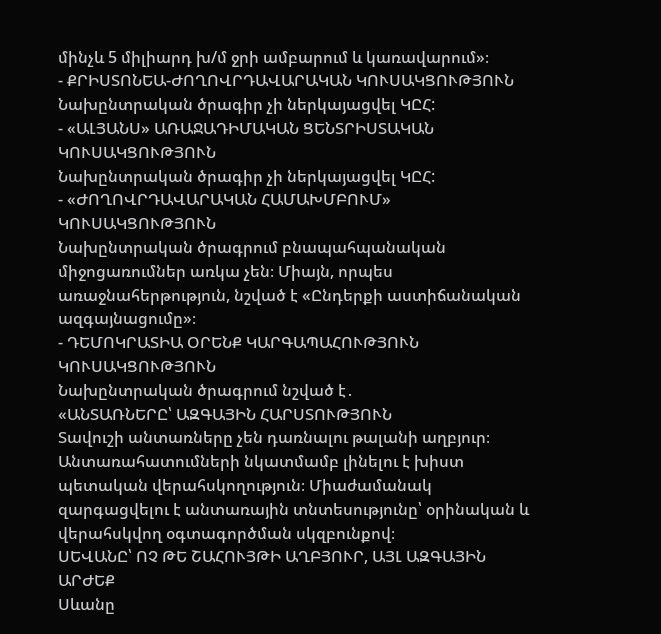մինչև 5 միլիարդ խ/մ ջրի ամբարում և կառավարում»։
- ՔՐԻՍՏՈՆԵԱ-ԺՈՂՈՎՐԴԱՎԱՐԱԿԱՆ ԿՈՒՍԱԿՑՈՒԹՅՈՒՆ
Նախընտրական ծրագիր չի ներկայացվել ԿԸՀ:
- «ԱԼՅԱՆՍ» ԱՌԱՋԱԴԻՄԱԿԱՆ ՑԵՆՏՐԻՍՏԱԿԱՆ ԿՈՒՍԱԿՑՈՒԹՅՈՒՆ
Նախընտրական ծրագիր չի ներկայացվել ԿԸՀ:
- «ԺՈՂՈՎՐԴԱՎԱՐԱԿԱՆ ՀԱՄԱԽՄԲՈՒՄ» ԿՈՒՍԱԿՑՈՒԹՅՈՒՆ
Նախընտրական ծրագրում բնապահպանական միջոցառումներ առկա չեն։ Միայն, որպես առաջնահերթություն, նշված է «Ընդերքի աստիճանական ազգայնացումը»։
- ԴԵՄՈԿՐԱՏԻԱ ՕՐԵՆՔ ԿԱՐԳԱՊԱՀՈՒԹՅՈՒՆ ԿՈՒՍԱԿՑՈՒԹՅՈՒՆ
Նախընտրական ծրագրում նշված է․
«ԱՆՏԱՌՆԵՐԸ՝ ԱԶԳԱՅԻՆ ՀԱՐՍՏՈՒԹՅՈՒՆ
Տավուշի անտառները չեն դառնալու թալանի աղբյուր։ Անտառահատումների նկատմամբ լինելու է խիստ պետական վերահսկողություն։ Միաժամանակ զարգացվելու է անտառային տնտեսությունը՝ օրինական և վերահսկվող օգտագործման սկզբունքով։
ՍԵՎԱՆԸ՝ ՈՉ ԹԵ ՇԱՀՈՒՅԹԻ ԱՂԲՅՈՒՐ, ԱՅԼ ԱԶԳԱՅԻՆ ԱՐԺԵՔ
Սևանը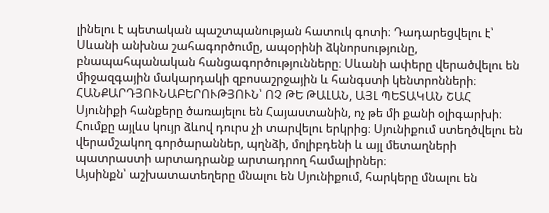լինելու է պետական պաշտպանության հատուկ գոտի։ Դադարեցվելու է՝ Սևանի անխնա շահագործումը, ապօրինի ձկնորսությունը, բնապահպանական հանցագործությունները։ Սևանի ափերը վերածվելու են միջազգային մակարդակի զբոսաշրջային և հանգստի կենտրոնների։
ՀԱՆՔԱՐԴՅՈՒՆԱԲԵՐՈՒԹՅՈՒՆ՝ ՈՉ ԹԵ ԹԱԼԱՆ, ԱՅԼ ՊԵՏԱԿԱՆ ՇԱՀ
Սյունիքի հանքերը ծառայելու են Հայաստանին, ոչ թե մի քանի օլիգարխի։ Հումքը այլևս կույր ձևով դուրս չի տարվելու երկրից։ Սյունիքում ստեղծվելու են վերամշակող գործարաններ, պղնձի, մոլիբդենի և այլ մետաղների պատրաստի արտադրանք արտադրող համալիրներ։
Այսինքն՝ աշխատատեղերը մնալու են Սյունիքում, հարկերը մնալու են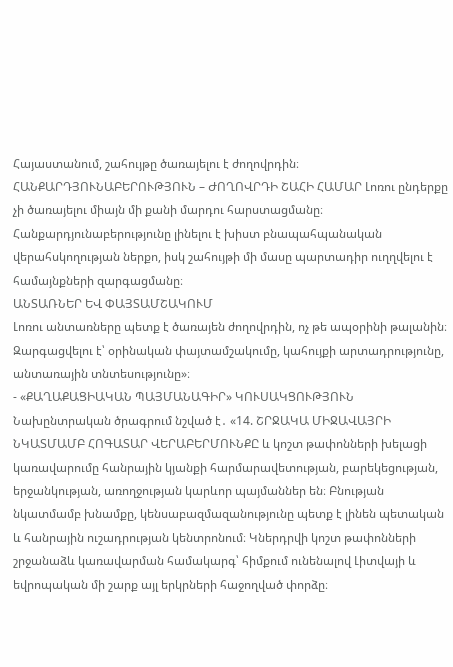Հայաստանում, շահույթը ծառայելու է ժողովրդին։
ՀԱՆՔԱՐԴՅՈՒՆԱԲԵՐՈՒԹՅՈՒՆ – ԺՈՂՈՎՐԴԻ ՇԱՀԻ ՀԱՄԱՐ Լոռու ընդերքը չի ծառայելու միայն մի քանի մարդու հարստացմանը։ Հանքարդյունաբերությունը լինելու է խիստ բնապահպանական վերահսկողության ներքո, իսկ շահույթի մի մասը պարտադիր ուղղվելու է համայնքների զարգացմանը։
ԱՆՏԱՌՆԵՐ ԵՎ ՓԱՅՏԱՄՇԱԿՈՒՄ
Լոռու անտառները պետք է ծառայեն ժողովրդին, ոչ թե ապօրինի թալանին։ Զարգացվելու է՝ օրինական փայտամշակումը, կահույքի արտադրությունը, անտառային տնտեսությունը»։
- «ՔԱՂԱՔԱՑԻԱԿԱՆ ՊԱՅՄԱՆԱԳԻՐ» ԿՈՒՍԱԿՑՈՒԹՅՈՒՆ
Նախընտրական ծրագրում նշված է․ «14. ՇՐՋԱԿԱ ՄԻՋԱՎԱՅՐԻ ՆԿԱՏՄԱՄԲ ՀՈԳԱՏԱՐ ՎԵՐԱԲԵՐՄՈՒՆՔԸ և կոշտ թափոնների խելացի կառավարումը հանրային կյանքի հարմարավետության, բարեկեցության, երջանկության, առողջության կարևոր պայմաններ են։ Բնության նկատմամբ խնամքը, կենսաբազմազանությունը պետք է լինեն պետական և հանրային ուշադրության կենտրոնում։ Կներդրվի կոշտ թափոնների շրջանաձև կառավարման համակարգ՝ հիմքում ունենալով Լիտվայի և եվրոպական մի շարք այլ երկրների հաջողված փորձը։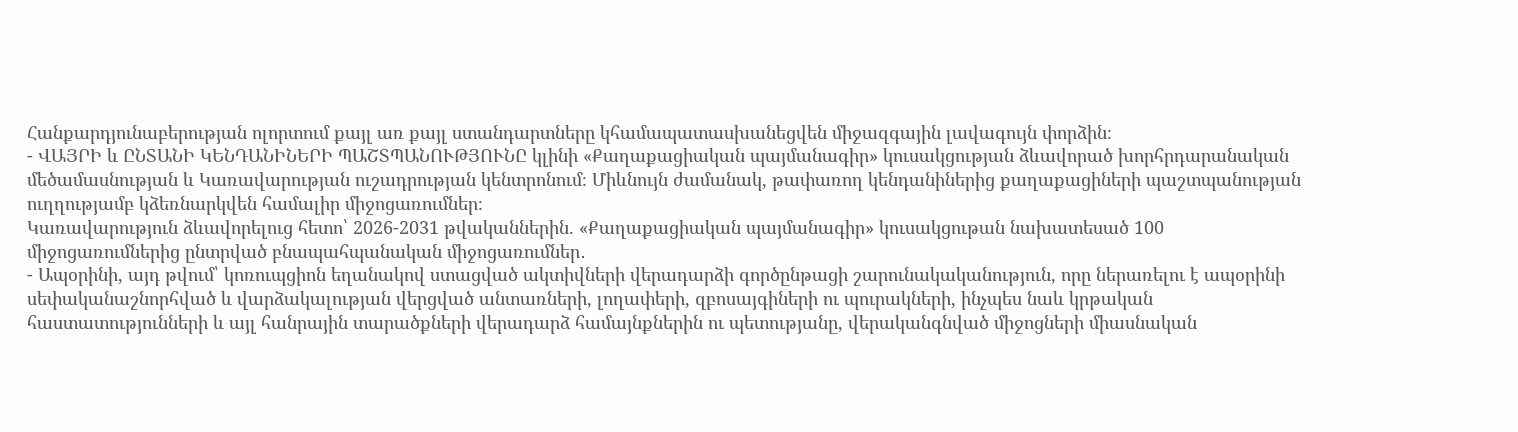Հանքարդյունաբերության ոլորտում քայլ առ քայլ ստանդարտները կհամապատասխանեցվեն միջազգային լավագույն փորձին։
- ՎԱՅՐԻ և ԸՆՏԱՆԻ ԿԵՆԴԱՆԻՆԵՐԻ ՊԱՇՏՊԱՆՈՒԹՅՈՒՆԸ կլինի «Քաղաքացիական պայմանագիր» կուսակցության ձևավորած խորհրդարանական մեծամասնության և Կառավարության ուշադրության կենտրոնում։ Միևնույն ժամանակ, թափառող կենդանիներից քաղաքացիների պաշտպանության ուղղությամբ կձեռնարկվեն համալիր միջոցառումներ։
Կառավարություն ձևավորելուց հետո՝ 2026-2031 թվականներին. «Քաղաքացիական պայմանագիր» կուսակցութան նախատեսած 100 միջոցառումներից ընտրված բնապահպանական միջոցառումներ․
- Ապօրինի, այդ թվում՝ կոռուպցիոն եղանակով ստացված ակտիվների վերադարձի գործընթացի շարունակականություն, որը ներառելու է ապօրինի սեփականաշնորհված և վարձակալության վերցված անտառների, լողափերի, զբոսայգիների ու պուրակների, ինչպես նաև կրթական հաստատությունների և այլ հանրային տարածքների վերադարձ համայնքներին ու պետությանը, վերականգնված միջոցների միասնական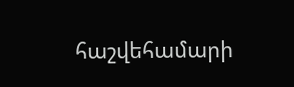հաշվեհամարի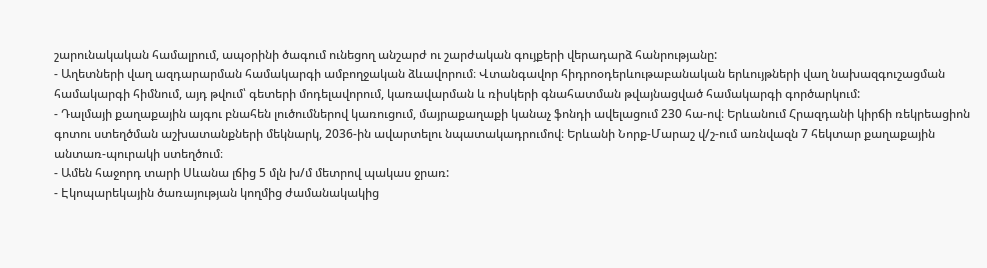շարունակական համալրում, ապօրինի ծագում ունեցող անշարժ ու շարժական գույքերի վերադարձ հանրությանը:
- Աղետների վաղ ազդարարման համակարգի ամբողջական ձևավորում։ Վտանգավոր հիդրոօդերևութաբանական երևույթների վաղ նախազգուշացման համակարգի հիմնում, այդ թվում՝ գետերի մոդելավորում, կառավարման և ռիսկերի գնահատման թվայնացված համակարգի գործարկում:
- Դալմայի քաղաքային այգու բնահեն լուծումներով կառուցում, մայրաքաղաքի կանաչ ֆոնդի ավելացում 230 հա-ով։ Երևանում Հրազդանի կիրճի ռեկրեացիոն գոտու ստեղծման աշխատանքների մեկնարկ, 2036-ին ավարտելու նպատակադրումով։ Երևանի Նորք-Մարաշ վ/շ-ում առնվազն 7 հեկտար քաղաքային անտառ-պուրակի ստեղծում։
- Ամեն հաջորդ տարի Սևանա լճից 5 մլն խ/մ մետրով պակաս ջրառ:
- Էկոպարեկային ծառայության կողմից ժամանակակից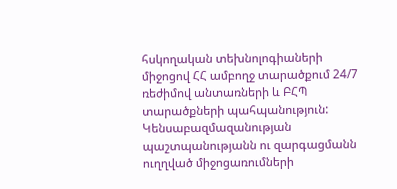հսկողական տեխնոլոգիաների միջոցով ՀՀ ամբողջ տարածքում 24/7 ռեժիմով անտառների և ԲՀՊ տարածքների պահպանություն: Կենսաբազմազանության պաշտպանությանն ու զարգացմանն ուղղված միջոցառումների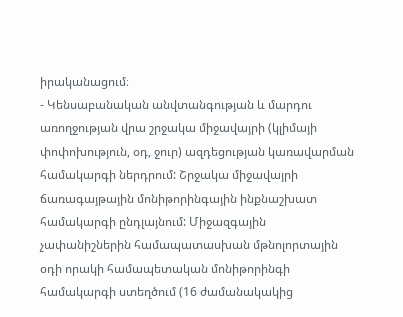իրականացում։
- Կենսաբանական անվտանգության և մարդու առողջության վրա շրջակա միջավայրի (կլիմայի փոփոխություն, օդ, ջուր) ազդեցության կառավարման համակարգի ներդրում: Շրջակա միջավայրի ճառագայթային մոնիթորինգային ինքնաշխատ համակարգի ընդլայնում: Միջազգային չափանիշներին համապատասխան մթնոլորտային օդի որակի համապետական մոնիթորինգի համակարգի ստեղծում (16 ժամանակակից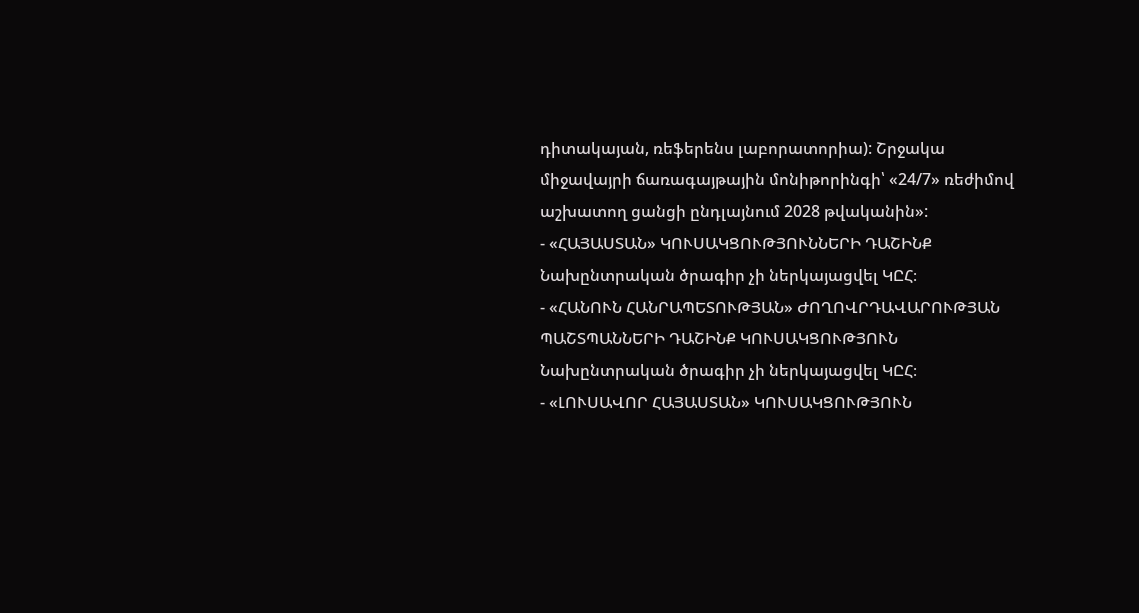դիտակայան, ռեֆերենս լաբորատորիա): Շրջակա միջավայրի ճառագայթային մոնիթորինգի՝ «24/7» ռեժիմով աշխատող ցանցի ընդլայնում 2028 թվականին»:
- «ՀԱՅԱՍՏԱՆ» ԿՈՒՍԱԿՑՈՒԹՅՈՒՆՆԵՐԻ ԴԱՇԻՆՔ
Նախընտրական ծրագիր չի ներկայացվել ԿԸՀ։
- «ՀԱՆՈՒՆ ՀԱՆՐԱՊԵՏՈՒԹՅԱՆ» ԺՈՂՈՎՐԴԱՎԱՐՈՒԹՅԱՆ ՊԱՇՏՊԱՆՆԵՐԻ ԴԱՇԻՆՔ ԿՈՒՍԱԿՑՈՒԹՅՈՒՆ
Նախընտրական ծրագիր չի ներկայացվել ԿԸՀ։
- «ԼՈՒՍԱՎՈՐ ՀԱՅԱՍՏԱՆ» ԿՈՒՍԱԿՑՈՒԹՅՈՒՆ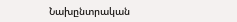Նախընտրական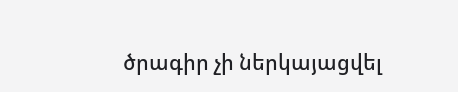ծրագիր չի ներկայացվել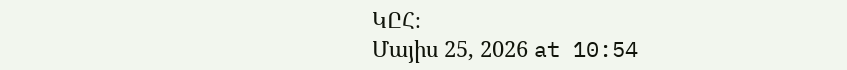ԿԸՀ։
Մայիս 25, 2026 at 10:54